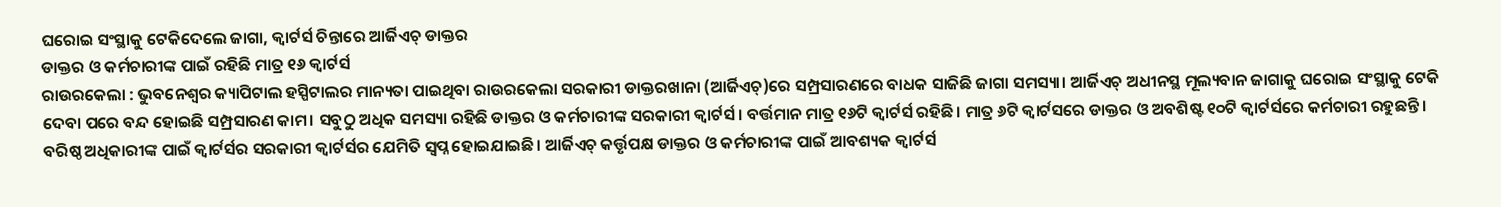ଘରୋଇ ସଂସ୍ଥାକୁ ଟେକିଦେଲେ ଜାଗା, କ୍ୱାର୍ଟର୍ସ ଚିନ୍ତାରେ ଆର୍ଜିଏଚ୍ ଡାକ୍ତର
ଡାକ୍ତର ଓ କର୍ମଚାରୀଙ୍କ ପାଇଁ ରହିଛି ମାତ୍ର ୧୬ କ୍ବାର୍ଟର୍ସ
ରାଉରକେଲା : ଭୁବନେଶ୍ବର କ୍ୟାପିଟାଲ ହସ୍ପିଟାଲର ମାନ୍ୟତା ପାଇଥିବା ରାଉରକେଲା ସରକାରୀ ଡାକ୍ତରଖାନା (ଆର୍ଜିଏଚ୍)ରେ ସମ୍ପ୍ରସାରଣରେ ବାଧକ ସାଜିଛି ଜାଗା ସମସ୍ୟା। ଆର୍ଜିଏଚ୍ ଅଧୀନସ୍ଥ ମୂଲ୍ୟବାନ ଜାଗାକୁ ଘରୋଇ ସଂସ୍ଥାକୁ ଟେକି ଦେବା ପରେ ବନ୍ଦ ହୋଇଛି ସମ୍ପ୍ରସାରଣ କାମ। ସବୁଠୁ ଅଧିକ ସମସ୍ୟା ରହିଛି ଡାକ୍ତର ଓ କର୍ମଚାରୀଙ୍କ ସରକାରୀ କ୍ବାର୍ଟର୍ସ। ବର୍ତ୍ତମାନ ମାତ୍ର ୧୬ଟି କ୍ବାର୍ଟର୍ସ ରହିଛି। ମାତ୍ର ୬ଟି କ୍ବାର୍ଟସରେ ଡାକ୍ତର ଓ ଅବଶିଷ୍ଟ ୧୦ଟି କ୍ବାର୍ଟର୍ସରେ କର୍ମଚାରୀ ରହୁଛନ୍ତି। ବରିଷ୍ଠ ଅଧିକାରୀଙ୍କ ପାଇଁ କ୍ବାର୍ଟର୍ସର ସରକାରୀ କ୍ବାର୍ଟର୍ସର ଯେମିତି ସ୍ବପ୍ନ ହୋଇଯାଇଛି। ଆର୍ଜିଏଚ୍ କର୍ତ୍ତୃପକ୍ଷ ଡାକ୍ତର ଓ କର୍ମଚାରୀଙ୍କ ପାଇଁ ଆବଶ୍ୟକ କ୍ବାର୍ଟର୍ସ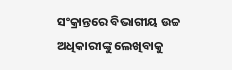ସଂକ୍ରାନ୍ତରେ ବିଭାଗୀୟ ଉଚ୍ଚ ଅଧିକାରୀଙ୍କୁ ଲେଖିବାକୁ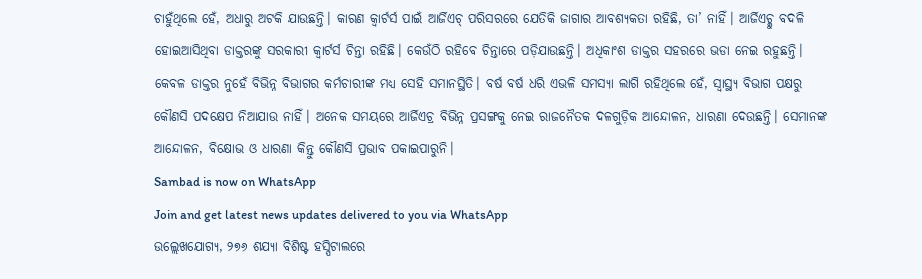ଚାହୁଁଥିଲେ ହେଁ, ଅଧାରୁ ଅଟକି ଯାଉଛନ୍ତି। କାରଣ କ୍ବାର୍ଟର୍ସ ପାଇଁ ଆର୍ଜିଏଚ୍ ପରିସରରେ ଯେତିକି ଜାଗାର ଆବଶ୍ୟକତା ରହିଛି, ତା’ ନାହିଁ। ଆର୍ଜିଏଚ୍କୁ ବଦଳି ହୋଇଆସିଥିବା ଡାକ୍ତରଙ୍କୁ ସରକାରୀ କ୍ବାର୍ଟର୍ସ ଚିନ୍ତା ରହିଛି। କେଉଁଠି ରହିବେ ଚିନ୍ତାରେ ପଡ଼ିଯାଉଛନ୍ତି। ଅଧିକାଂଶ ଡାକ୍ତର ସହରରେ ଭଡା ନେଇ ରହୁଛନ୍ତି। କେବଳ ଡାକ୍ତର ନୁହେଁ ବିଭିନ୍ନ ବିଭାଗର କର୍ମଚାରୀଙ୍କ ମଧ୍ୟ ସେହି ସମାନସ୍ଥିତି। ବର୍ଷ ବର୍ଷ ଧରି ଏଭଳି ସମସ୍ୟା ଲାଗି ରହିଥିଲେ ହେଁ, ସ୍ବାସ୍ଥ୍ୟ ବିଭାଗ ପକ୍ଷରୁ କୌଣସି ପଦକ୍ଷେପ ନିଆଯାଉ ନାହିଁ। ଅନେକ ସମୟରେ ଆର୍ଜିଏଚ୍ର ବିଭିନ୍ନ ପ୍ରସଙ୍ଗକୁ ନେଇ ରାଜନୈତକ ଦଳଗୁଡ଼ିକ ଆନ୍ଦୋଳନ, ଧାରଣା ଦେଉଛନ୍ତି। ସେମାନଙ୍କ ଆନ୍ଦୋଳନ, ବିକ୍ଷୋଭ ଓ ଧାରଣା କିନ୍ତୁ କୌଣସି ପ୍ରଭାବ ପକାଇପାରୁନି।
Sambad is now on WhatsApp
Join and get latest news updates delivered to you via WhatsApp
ଉଲ୍ଲେଖଯୋଗ୍ୟ, ୨୭୬ ଶଯ୍ୟା ବିଶିଷ୍ଟ ହସ୍ପିଟାଲରେ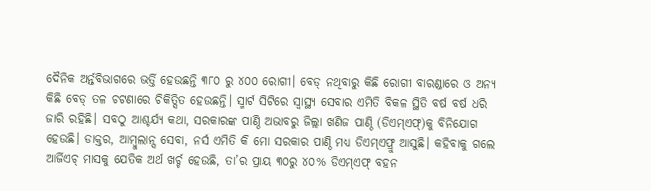ଦୈନିକ ଅର୍ନ୍ତବିଭାଗରେ ଭର୍ତ୍ତି ହେଉଛନ୍ତି ୩୮୦ ରୁ ୪୦୦ ରୋଗୀ। ବେଡ୍ ନଥିବାରୁ କିଛି ରୋଗୀ ବାରଣ୍ଡାରେ ଓ ଅନ୍ୟ କିଛି ବେଡ୍ ତଳ ଚଟଣାରେ ଚିକିତ୍ସିତ ହେଉଛନ୍ତି। ସ୍ମାର୍ଟ ସିଟିରେ ସ୍ବାସ୍ଥ୍ୟ ସେବାର ଏମିତି ବିକଳ ସ୍ଥିତି ବର୍ଷ ବର୍ଷ ଧରି ଜାରି ରହିଛି। ସବଠୁ ଆଶ୍ଚର୍ଯ୍ୟ କଥା, ସରକାରଙ୍କ ପାଣ୍ଠି ଅଭାବରୁ ଜିଲ୍ଲା ଖଣିଜ ପାଣ୍ଠି (ଡିଏମ୍ଏଫ୍)କୁ ବିନିଯୋଗ ହେଉଛି। ଡାକ୍ତର, ଆମ୍ବୁଲାନ୍ସ ସେବା, ନର୍ସ ଏମିତି କି ମୋ ସରକାର ପାଣ୍ଠି ମଧ୍ୟ ଡିଏମ୍ଏଫ୍ରୁ ଆସୁଛି। କହିବାକୁ ଗଲେ ଆର୍ଜିଏଚ୍ ମାସକୁ ଯେତିକ ଅର୍ଥ ଖର୍ଚ୍ଚ ହେଉଛି, ତା’ର ପ୍ରାୟ ୩୦ରୁ ୪୦% ଡିଏମ୍ଏଫ୍ ବହନ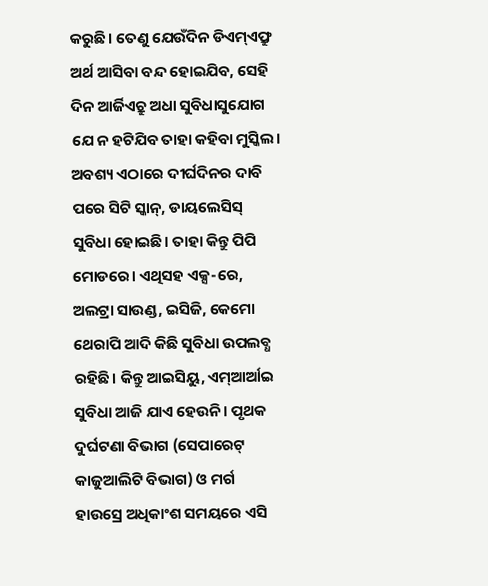କରୁଛି। ତେଣୁ ଯେଉଁଦିନ ଡିଏମ୍ଏଫ୍ରୁ ଅର୍ଥ ଆସିବା ବନ୍ଦ ହୋଇଯିବ, ସେହି ଦିନ ଆର୍ଜିଏଚ୍ରୁ ଅଧା ସୁବିଧାସୁଯୋଗ ଯେ ନ ହଟିଯିବ ତାହା କହିବା ମୁସ୍କିଲ। ଅବଶ୍ୟ ଏଠାରେ ଦୀର୍ଘଦିନର ଦାବି ପରେ ସିଟି ସ୍କାନ୍, ଡାୟଲେସିସ୍ ସୁବିଧା ହୋଇଛି। ତାହା କିନ୍ତୁ ପିପି ମୋଡରେ। ଏଥିସହ ଏକ୍ସ-ରେ, ଅଲଟ୍ରା ସାଉଣ୍ଡ, ଇସିଜି, କେମୋ ଥେରାପି ଆଦି କିଛି ସୁବିଧା ଉପଲବ୍ଧ ରହିଛି। କିନ୍ତୁ ଆଇସିୟୁ, ଏମ୍ଆର୍ଆଇ ସୁବିଧା ଆଜି ଯାଏ ହେଉନି। ପୃଥକ ଦୁର୍ଘଟଣା ବିଭାଗ (ସେପାରେଟ୍ କାଜୁଆଲିଟି ବିଭାଗ) ଓ ମର୍ଗ ହାଉସ୍ରେ ଅଧିକାଂଶ ସମୟରେ ଏସି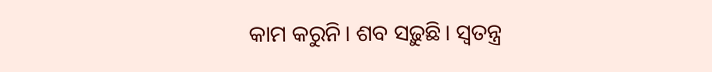କାମ କରୁନି। ଶବ ସଢ଼ୁଛି। ସ୍ବତନ୍ତ୍ର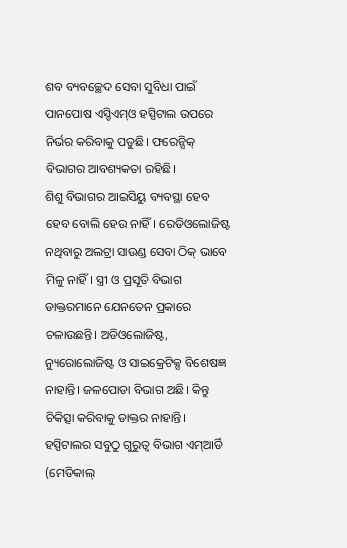ଶବ ବ୍ୟବଚ୍ଛେଦ ସେବା ସୁବିଧା ପାଇଁ ପାନପୋଷ ଏସ୍ଡିଏମ୍ଓ ହସ୍ପିଟାଲ ଉପରେ ନିର୍ଭର କରିବାକୁ ପଡୁଛି। ଫରେନ୍ସିକ୍ ବିଭାଗର ଆବଶ୍ୟକତା ରହିଛି।
ଶିଶୁ ବିଭାଗର ଆଇସିୟୁ ବ୍ୟବସ୍ଥା ହେବ ହେବ ବୋଲି ହେଉ ନାହିଁ। ରେଡିଓଲୋଜିଷ୍ଟ ନଥିବାରୁ ଅଲଟ୍ରା ସାଉଣ୍ଡ ସେବା ଠିକ୍ ଭାବେ ମିଳୁ ନାହିଁ। ସ୍ତ୍ରୀ ଓ ପ୍ରସୂତି ବିଭାଗ ଡାକ୍ତରମାନେ ଯେନତେନ ପ୍ରକାରେ ଚଳାଉଛନ୍ତି। ଅଡିଓଲୋଜିଷ୍ଟ, ନ୍ୟୁରୋଲୋଜିଷ୍ଟ ଓ ସାଇକ୍ରେଟିକ୍ସ ବିଶେଷଜ୍ଞ ନାହାନ୍ତି। ଜଳପୋଡା ବିଭାଗ ଅଛି। କିନ୍ତୁ ଚିକିତ୍ସା କରିବାକୁ ଡାକ୍ତର ନାହାନ୍ତି। ହସ୍ପିଟାଲର ସବୁଠୁ ଗୁରୁତ୍ବ ବିଭାଗ ଏମ୍ଆର୍ଡି (ମେଡିକାଲ୍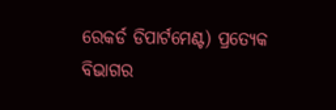ରେକର୍ଡ ଡିପାର୍ଟମେଣ୍ଟ) ପ୍ରତ୍ୟେକ ବିଭାଗର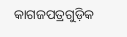କାଗଜପତ୍ରଗୁଡ଼ିକ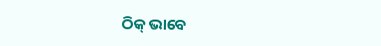ଠିକ୍ ଭାବେ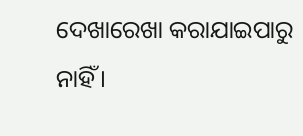ଦେଖାରେଖା କରାଯାଇପାରୁ ନାହିଁ।